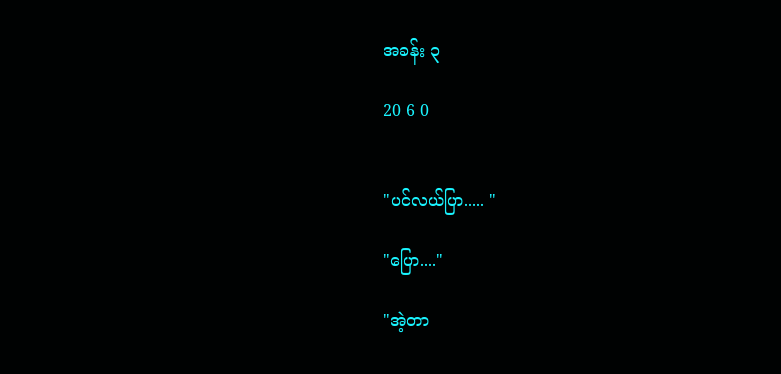အခန်း ၃

20 6 0


"ပင်လယ်ပြာ..... "

"ပြော...."

"အဲ့တာ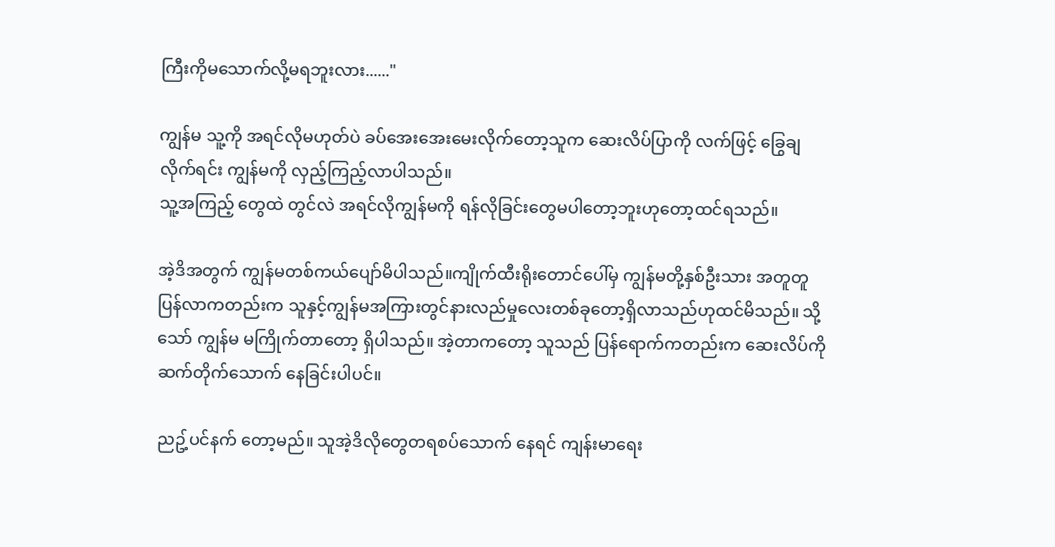ကြီးကိုမသောက်လို့မရဘူးလား......"

ကျွန်မ သူ့ကို အရင်လိုမဟုတ်ပဲ ခပ်အေးအေးမေးလိုက်တော့သူက ဆေးလိပ်ပြာကို လက်ဖြင့် ခြွေချလိုက်ရင်း ကျွန်မကို လှည့်ကြည့်လာပါသည်။
သူ့အကြည့် တွေထဲ တွင်လဲ အရင်လိုကျွန်မကို ရန်လိုခြင်းတွေမပါတော့ဘူးဟုတော့ထင်ရသည်။

အဲ့ဒိအတွက် ကျွန်မတစ်ကယ်ပျော်မိပါသည်။ကျိုက်ထီးရိုးတောင်ပေါ်မှ ကျွန်မတို့နှစ်ဦးသား အတူတူပြန်လာကတည်းက သူနှင့်ကျွန်မအကြားတွင်နားလည်မှုလေးတစ်ခုတော့ရှိလာသည်ဟုထင်မိသည်။ သို့သော် ကျွန်မ မကြိုက်တာတော့ ရှိပါသည်။ အဲ့တာကတော့ သူသည် ပြန်ရောက်ကတည်းက ဆေးလိပ်ကို ဆက်တိုက်သောက် နေခြင်းပါပင်။

ညဥ့်ပင်နက် တော့မည်။ သူအဲ့ဒိလိုတွေတရစပ်သောက် နေရင် ကျန်းမာရေး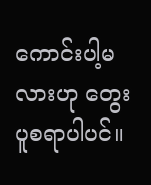ကောင်းပါ့မလားဟု တွေးပူစရာပါပင်။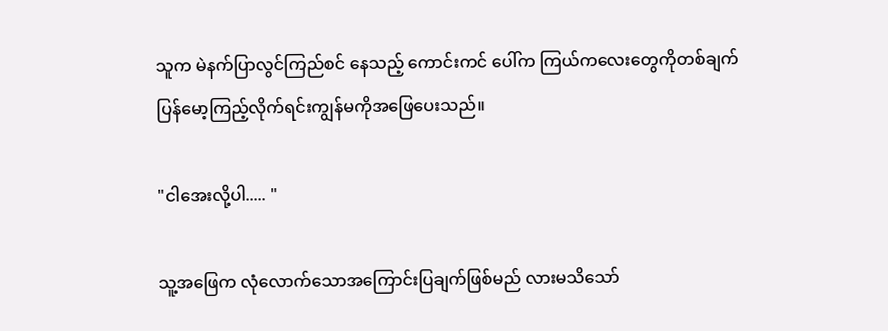သူက မဲနက်ပြာလွင်ကြည်စင် နေသည့် ကောင်းကင် ပေါ်က ကြယ်ကလေးတွေကိုတစ်ချက် ပြန်မော့ကြည့်လိုက်ရင်းကျွန်မကိုအဖြေပေးသည်။

"ငါအေးလို့ပါ..... "

သူ့အဖြေက လုံလောက်သောအကြောင်းပြချက်ဖြစ်မည် လားမသိသော်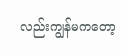လည်းကျွန်မကတော့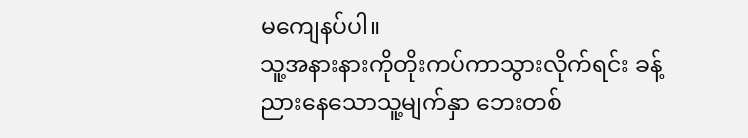မကျေနပ်ပါ။
သူ့အနားနားကိုတိုးကပ်ကာသွားလိုက်ရင်း ခန့်ညားနေသောသူ့မျက်နှာ ဘေးတစ်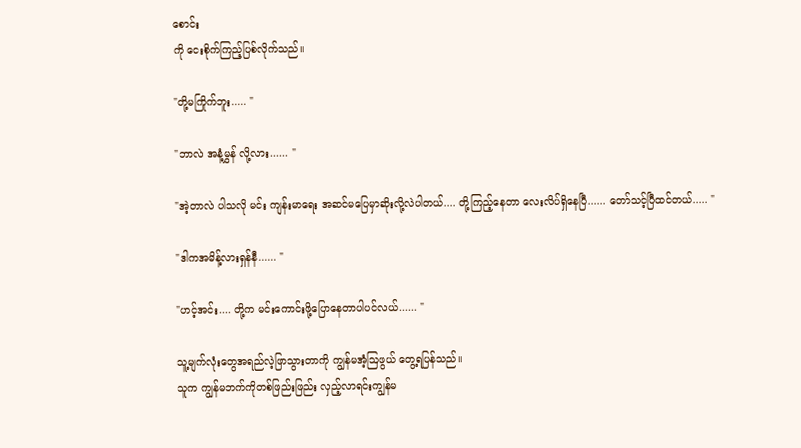စောင်း
ကို ငေးစိုက်ကြည့်ပြစ်လိုက်သည်။

"တို့မကြိုက်ဘူး..... "

"ဘာလဲ အနံ့မွှန် လို့လား...... "

"အဲ့တာလဲ ပါသလို မင်း ကျန်းမာရေး အဆင်မပြေမှာဆိုးလို့လဲပါတယ်.... တို့ကြည့်နေတာ လေးလိပ်ရှိနေပြီ...... တော်သင့်ပြီထင်တယ်..... "

"ဒါကအမိန့်လားရှန်နီ...... "

"ဟင့်အင်း.... တို့က မင်းကောင်းဖို့ပြောနေတာပါပင်လယ်...... "

သူ့မျက်လုံးတွေအရည်လဲ့ဖြာသွားတာကို ကျွန်မအံ့ဩဖွယ် တွေ့ရပြန်သည်။
သူက ကျွန်မဘက်ကိုတစ်ဖြည်းဖြည်း လှည့်လာရင်းကျွန်မ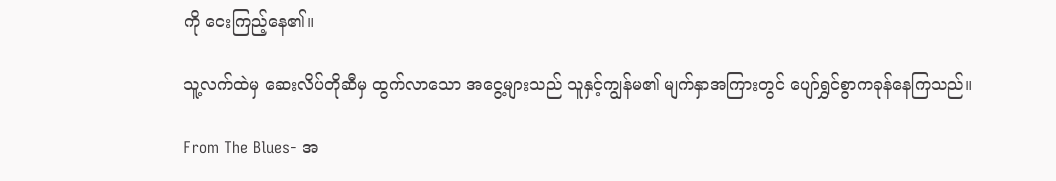ကို ငေးကြည့်နေ၏။

သူ့လက်ထဲမှ ဆေးလိပ်တိုဆီမှ ထွက်လာသော အငွေ့များသည် သူနှင့်ကျွန်မ၏ မျက်နှာအကြားတွင် ပျော်ရွှင်စွာကခုန်နေကြသည်။

From The Blues- အ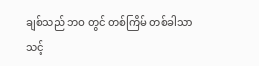ချစ်သည် ဘဝ တွင် တစ်ကြိမ် တစ်ခါသာ သင့်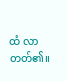ထံ လာတတ်၏။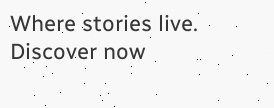Where stories live. Discover now